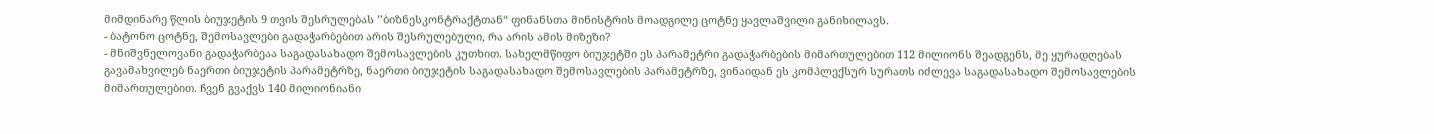მიმდინარე წლის ბიუჯეტის 9 თვის შესრულებას ’’ბიზნესკონტრაქტთან“ ფინანსთა მინისტრის მოადგილე ცოტნე ყავლაშვილი განიხილავს.
- ბატონო ცოტნე, შემოსავლები გადაჭარბებით არის შესრულებული, რა არის ამის მიზეზი?
- მნიშვნელოვანი გადაჭარბეაა საგადასახადო შემოსავლების კუთხით. სახელმწიფო ბიუჯეტში ეს პარამეტრი გადაჭარბების მიმართულებით 112 მილიონს შეადგენს, მე ყურადღებას გავამახვილებ ნაერთი ბიუჯეტის პარამეტრზე, ნაერთი ბიუჯეტის საგადასახადო შემოსავლების პარამეტრზე, ვინაიდან ეს კომპლექსურ სურათს იძლევა საგადასახადო შემოსავლების მიმართულებით. ჩვენ გვაქვს 140 მილიონიანი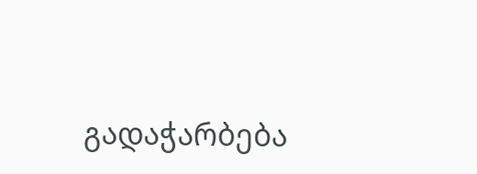გადაჭარბება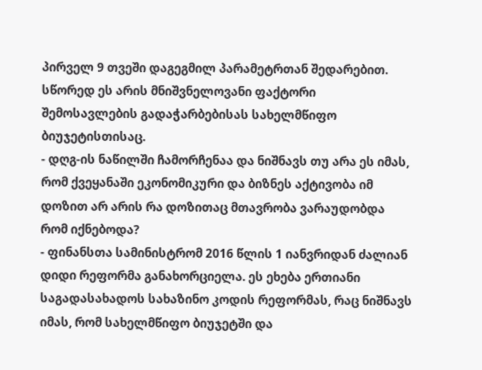პირველ 9 თვეში დაგეგმილ პარამეტრთან შედარებით. სწორედ ეს არის მნიშვნელოვანი ფაქტორი შემოსავლების გადაჭარბებისას სახელმწიფო ბიუჯეტისთისაც.
- დღგ-ის ნაწილში ჩამორჩენაა და ნიშნავს თუ არა ეს იმას, რომ ქვეყანაში ეკონომიკური და ბიზნეს აქტივობა იმ დოზით არ არის რა დოზითაც მთავრობა ვარაუდობდა რომ იქნებოდა?
- ფინანსთა სამინისტრომ 2016 წლის 1 იანვრიდან ძალიან დიდი რეფორმა განახორციელა. ეს ეხება ერთიანი საგადასახადოს სახაზინო კოდის რეფორმას, რაც ნიშნავს იმას, რომ სახელმწიფო ბიუჯეტში და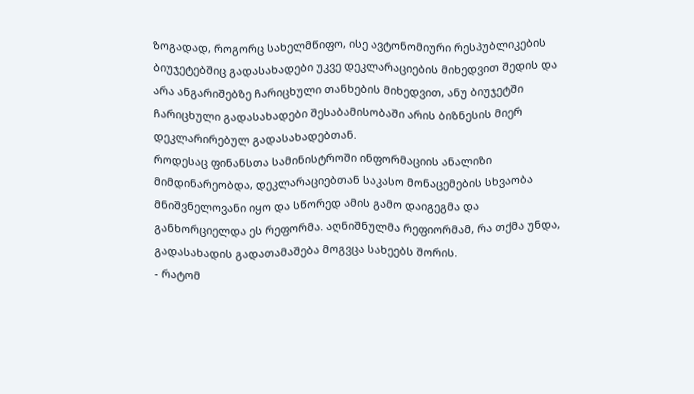ზოგადად, როგორც სახელმწიფო, ისე ავტონომიური რესპუბლიკების ბიუჯეტებშიც გადასახადები უკვე დეკლარაციების მიხედვით შედის და არა ანგარიშებზე ჩარიცხული თანხების მიხედვით, ანუ ბიუჯეტში ჩარიცხული გადასახადები შესაბამისობაში არის ბიზნესის მიერ დეკლარირებულ გადასახადებთან.
როდესაც ფინანსთა სამინისტროში ინფორმაციის ანალიზი მიმდინარეობდა, დეკლარაციებთან საკასო მონაცემების სხვაობა მნიშვნელოვანი იყო და სწორედ ამის გამო დაიგეგმა და განხორციელდა ეს რეფორმა. აღნიშნულმა რეფიორმამ, რა თქმა უნდა, გადასახადის გადათამაშება მოგვცა სახეებს შორის.
- რატომ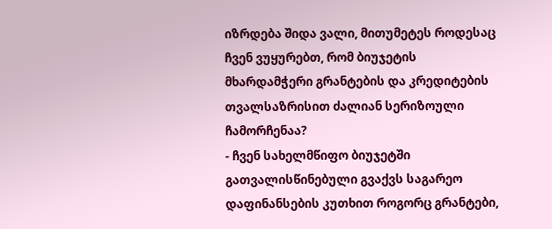იზრდება შიდა ვალი, მითუმეტეს როდესაც ჩვენ ვუყურებთ, რომ ბიუჯეტის მხარდამჭერი გრანტების და კრედიტების თვალსაზრისით ძალიან სერიზოული ჩამორჩენაა?
- ჩვენ სახელმწიფო ბიუჯეტში გათვალისწინებული გვაქვს საგარეო დაფინანსების კუთხით როგორც გრანტები,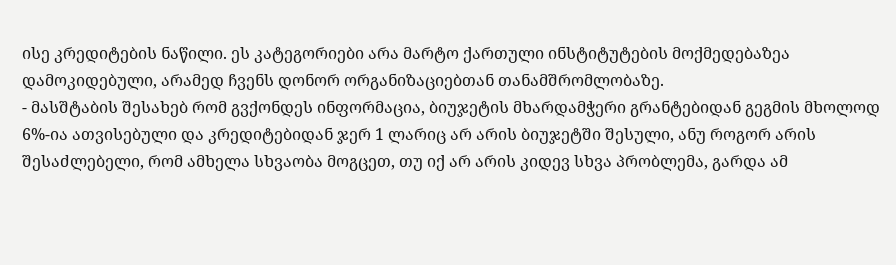ისე კრედიტების ნაწილი. ეს კატეგორიები არა მარტო ქართული ინსტიტუტების მოქმედებაზეა დამოკიდებული, არამედ ჩვენს დონორ ორგანიზაციებთან თანამშრომლობაზე.
- მასშტაბის შესახებ რომ გვქონდეს ინფორმაცია, ბიუჯეტის მხარდამჭერი გრანტებიდან გეგმის მხოლოდ 6%-ია ათვისებული და კრედიტებიდან ჯერ 1 ლარიც არ არის ბიუჯეტში შესული, ანუ როგორ არის შესაძლებელი, რომ ამხელა სხვაობა მოგცეთ, თუ იქ არ არის კიდევ სხვა პრობლემა, გარდა ამ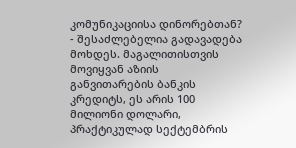კომუნიკაციისა დინორებთან?
- შესაძლებელია გადავადება მოხდეს. მაგალითისთვის მოვიყვან აზიის განვითარების ბანკის კრედიტს, ეს არის 100 მილიონი დოლარი, პრაქტიკულად სექტემბრის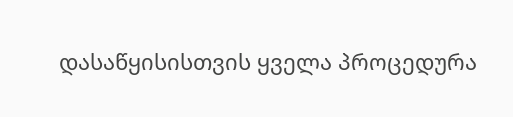დასაწყისისთვის ყველა პროცედურა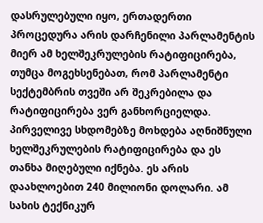დასრულებული იყო, ერთადერთი პროცედურა არის დარჩენილი პარლამენტის მიერ ამ ხელშეკრულების რატიფიცირება, თუმცა მოგეხსენებათ, რომ პარლამენტი სექტემბრის თვეში არ შეკრებილა და რატიფიცირება ვერ განხორციელდა. პირველივე სხდომებზე მოხდება აღნიშნული ხელშეკრულების რატიფიცირება და ეს თანხა მიღებული იქნება. ეს არის დაახლოებით 240 მილიონი დოლარი. ამ სახის ტექნიკურ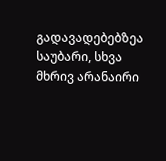გადავადებებზეა საუბარი, სხვა მხრივ არანაირი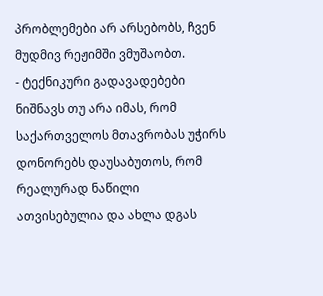პრობლემები არ არსებობს, ჩვენ მუდმივ რეჟიმში ვმუშაობთ.
- ტექნიკური გადავადებები ნიშნავს თუ არა იმას, რომ საქართველოს მთავრობას უჭირს დონორებს დაუსაბუთოს, რომ რეალურად ნაწილი ათვისებულია და ახლა დგას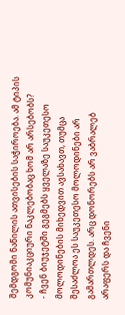შემდგომი ნაწილის ათვისების საჭიროება. ამ ტიპის კომუნიაკციური ნაკლებობაც ხომ არ არსებობს?
- ჩვენ ბიუჯეტში გეგმებს ყველაზე საუკეთესო მოლოდინების მიხედვით ავსახავთ, თუმცა შესაძლოა ეს საუკეთესო მოლოდინები არ გამართლდეს. არც დონორებს არ ვაბრალებ არაფერს და ჩვენი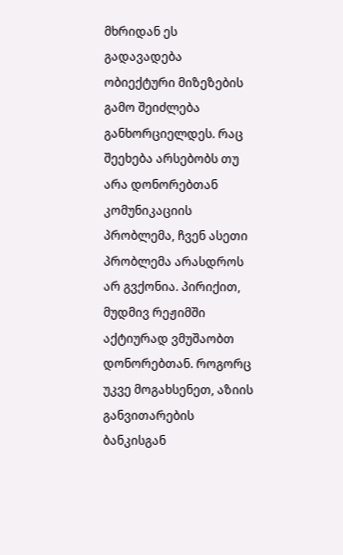მხრიდან ეს გადავადება ობიექტური მიზეზების გამო შეიძლება განხორციელდეს. რაც შეეხება არსებობს თუ არა დონორებთან კომუნიკაციის პრობლემა, ჩვენ ასეთი პრობლემა არასდროს არ გვქონია. პირიქით, მუდმივ რეჟიმში აქტიურად ვმუშაობთ დონორებთან. როგორც უკვე მოგახსენეთ, აზიის განვითარების ბანკისგან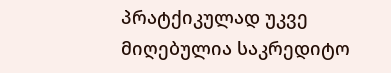პრატქიკულად უკვე მიღებულია საკრედიტო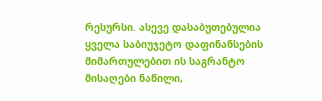რესურსი. ასევე დასაბუთებულია ყველა საბიუჯეტო დაფინანსების მიმართულებით ის საგრანტო მისაღები ნაწილი,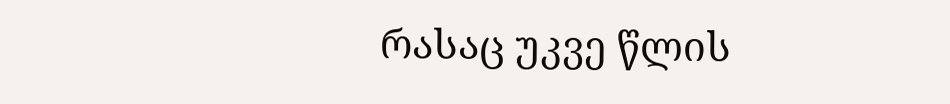რასაც უკვე წლის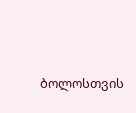ბოლოსთვის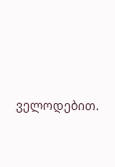ველოდებით.